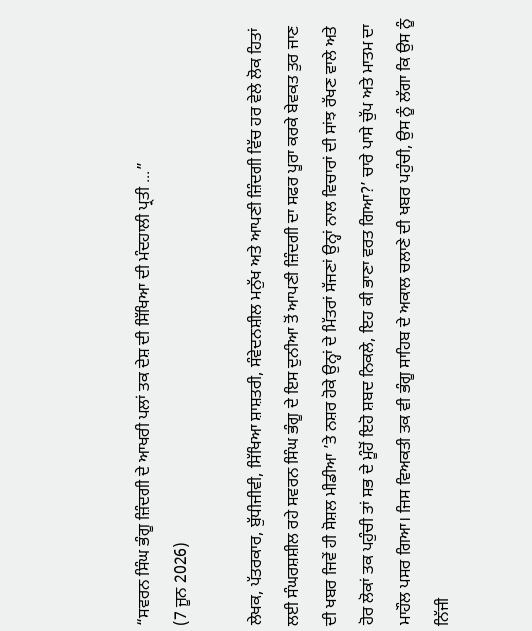“ਸਵਰਨ ਸਿੰਘ ਭੰਗੂ ਜ਼ਿੰਦਗੀ ਦੇ ਆਖਰੀ ਪਲਾਂ ਤਕ ਦੇਸ਼ ਦੀ ਸਿੱਖਿਆ ਦੀ ਮੰਦਹਾਲੀ ਪ੍ਰਤੀ ...”
(7 ਜੂਨ 2026)

ਲੇਖਕ, ਪੱਤਰਕਾਰ, ਬੁੱਧੀਜੀਵੀ, ਸਿੱਖਿਆ ਸ਼ਾਸ਼ਤਰੀ, ਸੰਵੇਦਨਸ਼ੀਲ ਮਨੁੱਖ ਅਤੇ ਆਪਣੀ ਜ਼ਿੰਦਗੀ ਵਿੱਚ ਹਰ ਵੇਲੇ ਲੋਕ ਹਿਤਾਂ ਲਈ ਸੰਘਰਸ਼ਸ਼ੀਲ ਰਹੇ ਸਵਰਨ ਸਿੰਘ ਭੰਗੂ ਦੇ ਇਸ ਦੁਨੀਆ ਤੋਂ ਆਪਣੀ ਜ਼ਿੰਦਗੀ ਦਾ ਸਫਰ ਪੂਰਾ ਕਰਕੇ ਬੇਵਕਤ ਤੁਰ ਜਾਣ ਦੀ ਖਬਰ ਜਿਵੇਂ ਹੀ ਸੋਸ਼ਲ ਮੀਡੀਆ ’ਤੇ ਨਸ਼ਰ ਹੋਕੇ ਉਨ੍ਹਾਂ ਦੇ ਮਿੱਤਰਾਂ ਸੱਜਣਾਂ ਉਨ੍ਹਾਂ ਨਾਲ ਵਿਚਾਰਾਂ ਦੀ ਸਾਂਝ ਰੱਖਣ ਵਾਲੇ ਅਤੇ ਹੋਰ ਲੋਕਾਂ ਤਕ ਪਹੁੰਚੀ ਤਾਂ ਸਭ ਦੇ ਮੂੰਹੋਂ ਇਹੋ ਸ਼ਬਦ ਨਿਕਲੇ, ਇਹ ਕੀ ਭਾਣਾ ਵਰਤ ਗਿਆ?’ ਚਾਰੇ ਪਾਸੇ ਚੁੱਪ ਅਤੇ ਮਾਤਮ ਦਾ ਮਾਹੌਲ ਪਸਰ ਗਿਆ। ਜਿਸ ਵਿਅਕਤੀ ਤਕ ਵੀ ਭੰਗੂ ਸਾਹਿਬ ਦੇ ਅਕਾਲ ਚਲਾਣੇ ਦੀ ਖਬਰ ਪਹੁੰਚੀ, ਉਸ ਨੂੰ ਲੱਗਾ ਕਿ ਉਸ ਨੂੰ ਨਿੱਜੀ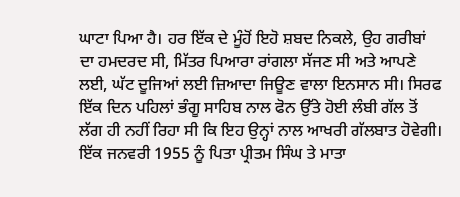ਘਾਟਾ ਪਿਆ ਹੈ। ਹਰ ਇੱਕ ਦੇ ਮੂੰਹੋਂ ਇਹੋ ਸ਼ਬਦ ਨਿਕਲੇ, ਉਹ ਗਰੀਬਾਂ ਦਾ ਹਮਦਰਦ ਸੀ, ਮਿੱਤਰ ਪਿਆਰਾ ਰਾਂਗਲਾ ਸੱਜਣ ਸੀ ਅਤੇ ਆਪਣੇ ਲਈ, ਘੱਟ ਦੂਜਿਆਂ ਲਈ ਜ਼ਿਆਦਾ ਜਿਊਣ ਵਾਲਾ ਇਨਸਾਨ ਸੀ। ਸਿਰਫ ਇੱਕ ਦਿਨ ਪਹਿਲਾਂ ਭੰਗੂ ਸਾਹਿਬ ਨਾਲ ਫੋਨ ਉੱਤੇ ਹੋਈ ਲੰਬੀ ਗੱਲ ਤੋਂ ਲੱਗ ਹੀ ਨਹੀਂ ਰਿਹਾ ਸੀ ਕਿ ਇਹ ਉਨ੍ਹਾਂ ਨਾਲ ਆਖਰੀ ਗੱਲਬਾਤ ਹੋਵੇਗੀ।
ਇੱਕ ਜਨਵਰੀ 1955 ਨੂੰ ਪਿਤਾ ਪ੍ਰੀਤਮ ਸਿੰਘ ਤੇ ਮਾਤਾ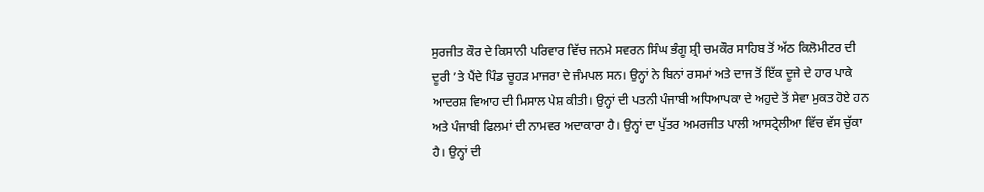ਸੁਰਜੀਤ ਕੌਰ ਦੇ ਕਿਸਾਨੀ ਪਰਿਵਾਰ ਵਿੱਚ ਜਨਮੇ ਸਵਰਨ ਸਿੰਘ ਭੰਗੂ ਸ਼੍ਰੀ ਚਮਕੌਰ ਸਾਹਿਬ ਤੋਂ ਅੱਠ ਕਿਲੋਮੀਟਰ ਦੀ ਦੂਰੀ ’ਤੇ ਪੈਂਦੇ ਪਿੰਡ ਚੂਹੜ ਮਾਜਰਾ ਦੇ ਜੰਮਪਲ ਸਨ। ਉਨ੍ਹਾਂ ਨੇ ਬਿਨਾਂ ਰਸਮਾਂ ਅਤੇ ਦਾਜ ਤੋਂ ਇੱਕ ਦੂਜੇ ਦੇ ਹਾਰ ਪਾਕੇ ਆਦਰਸ਼ ਵਿਆਹ ਦੀ ਮਿਸਾਲ ਪੇਸ਼ ਕੀਤੀ। ਉਨ੍ਹਾਂ ਦੀ ਪਤਨੀ ਪੰਜਾਬੀ ਅਧਿਆਪਕਾ ਦੇ ਅਹੁਦੇ ਤੋਂ ਸੇਵਾ ਮੁਕਤ ਹੋਏ ਹਨ ਅਤੇ ਪੰਜਾਬੀ ਫਿਲਮਾਂ ਦੀ ਨਾਮਵਰ ਅਦਾਕਾਰਾ ਹੈ। ਉਨ੍ਹਾਂ ਦਾ ਪੁੱਤਰ ਅਮਰਜੀਤ ਪਾਲੀ ਆਸਟ੍ਰੇਲੀਆ ਵਿੱਚ ਵੱਸ ਚੁੱਕਾ ਹੈ। ਉਨ੍ਹਾਂ ਦੀ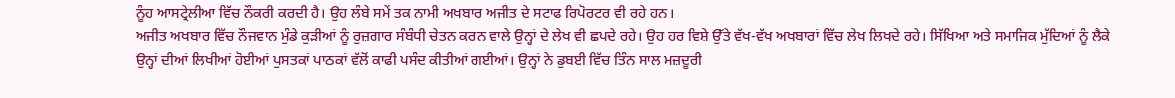ਨੂੰਹ ਆਸਟ੍ਰੇਲੀਆ ਵਿੱਚ ਨੌਕਰੀ ਕਰਦੀ ਹੈ। ਉਹ ਲੰਬੇ ਸਮੇਂ ਤਕ ਨਾਮੀ ਅਖਬਾਰ ਅਜੀਤ ਦੇ ਸਟਾਫ ਰਿਪੋਰਟਰ ਵੀ ਰਹੇ ਹਨ।
ਅਜੀਤ ਅਖਬਾਰ ਵਿੱਚ ਨੌਜਵਾਨ ਮੁੰਡੇ ਕੁੜੀਆਂ ਨੂੰ ਰੁਜ਼ਗਾਰ ਸੰਬੰਧੀ ਚੇਤਨ ਕਰਨ ਵਾਲੇ ਉਨ੍ਹਾਂ ਦੇ ਲੇਖ ਵੀ ਛਪਦੇ ਰਹੇ। ਉਹ ਹਰ ਵਿਸ਼ੇ ਉੱਤੇ ਵੱਖ-ਵੱਖ ਅਖਬਾਰਾਂ ਵਿੱਚ ਲੇਖ ਲਿਖਦੇ ਰਹੇ। ਸਿੱਖਿਆ ਅਤੇ ਸਮਾਜਿਕ ਮੁੱਦਿਆਂ ਨੂੰ ਲੈਕੇ ਉਨ੍ਹਾਂ ਦੀਆਂ ਲਿਖੀਆਂ ਹੋਈਆਂ ਪੁਸਤਕਾਂ ਪਾਠਕਾਂ ਵੱਲੋਂ ਕਾਫੀ ਪਸੰਦ ਕੀਤੀਆਂ ਗਈਆਂ। ਉਨ੍ਹਾਂ ਨੇ ਡੁਬਈ ਵਿੱਚ ਤਿੰਨ ਸਾਲ ਮਜ਼ਦੂਰੀ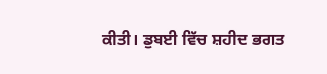ਕੀਤੀ। ਡੁਬਈ ਵਿੱਚ ਸ਼ਹੀਦ ਭਗਤ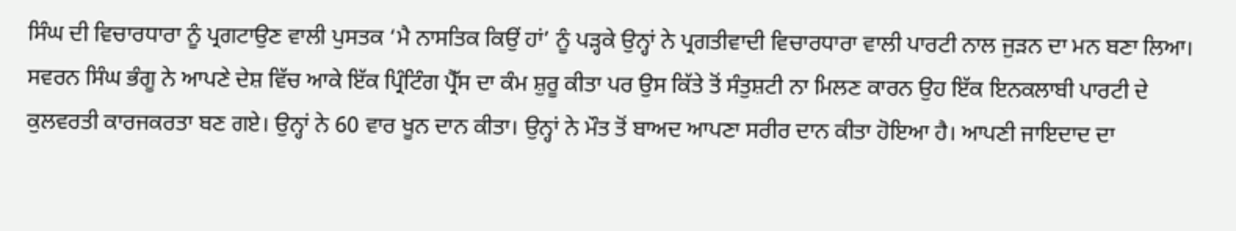ਸਿੰਘ ਦੀ ਵਿਚਾਰਧਾਰਾ ਨੂੰ ਪ੍ਰਗਟਾਉਣ ਵਾਲੀ ਪੁਸਤਕ ‘ਮੈ ਨਾਸਤਿਕ ਕਿਉਂ ਹਾਂ’ ਨੂੰ ਪੜ੍ਹਕੇ ਉਨ੍ਹਾਂ ਨੇ ਪ੍ਰਗਤੀਵਾਦੀ ਵਿਚਾਰਧਾਰਾ ਵਾਲੀ ਪਾਰਟੀ ਨਾਲ ਜੁੜਨ ਦਾ ਮਨ ਬਣਾ ਲਿਆ।
ਸਵਰਨ ਸਿੰਘ ਭੰਗੂ ਨੇ ਆਪਣੇ ਦੇਸ਼ ਵਿੱਚ ਆਕੇ ਇੱਕ ਪ੍ਰਿੰਟਿੰਗ ਪ੍ਰੈੱਸ ਦਾ ਕੰਮ ਸ਼ੁਰੂ ਕੀਤਾ ਪਰ ਉਸ ਕਿੱਤੇ ਤੋਂ ਸੰਤੁਸ਼ਟੀ ਨਾ ਮਿਲਣ ਕਾਰਨ ਉਹ ਇੱਕ ਇਨਕਲਾਬੀ ਪਾਰਟੀ ਦੇ ਕੁਲਵਰਤੀ ਕਾਰਜਕਰਤਾ ਬਣ ਗਏ। ਉਨ੍ਹਾਂ ਨੇ 60 ਵਾਰ ਖੂਨ ਦਾਨ ਕੀਤਾ। ਉਨ੍ਹਾਂ ਨੇ ਮੌਤ ਤੋਂ ਬਾਅਦ ਆਪਣਾ ਸਰੀਰ ਦਾਨ ਕੀਤਾ ਹੋਇਆ ਹੈ। ਆਪਣੀ ਜਾਇਦਾਦ ਦਾ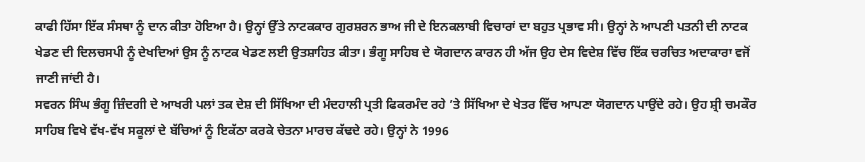ਕਾਫੀ ਹਿੱਸਾ ਇੱਕ ਸੰਸਥਾ ਨੂੰ ਦਾਨ ਕੀਤਾ ਹੋਇਆ ਹੈ। ਉਨ੍ਹਾਂ ਉੱਤੇ ਨਾਟਕਕਾਰ ਗੁਰਸ਼ਰਨ ਭਾਅ ਜੀ ਦੇ ਇਨਕਲਾਬੀ ਵਿਚਾਰਾਂ ਦਾ ਬਹੁਤ ਪ੍ਰਭਾਵ ਸੀ। ਉਨ੍ਹਾਂ ਨੇ ਆਪਣੀ ਪਤਨੀ ਦੀ ਨਾਟਕ ਖੇਡਣ ਦੀ ਦਿਲਚਸਪੀ ਨੂੰ ਦੇਖਦਿਆਂ ਉਸ ਨੂੰ ਨਾਟਕ ਖੇਡਣ ਲਈ ਉਤਸ਼ਾਹਿਤ ਕੀਤਾ। ਭੰਗੂ ਸਾਹਿਬ ਦੇ ਯੋਗਦਾਨ ਕਾਰਨ ਹੀ ਅੱਜ ਉਹ ਦੇਸ ਵਿਦੇਸ਼ ਵਿੱਚ ਇੱਕ ਚਰਚਿਤ ਅਦਾਕਾਰਾ ਵਜੋਂ ਜਾਣੀ ਜਾਂਦੀ ਹੈ।
ਸਵਰਨ ਸਿੰਘ ਭੰਗੂ ਜ਼ਿੰਦਗੀ ਦੇ ਆਖਰੀ ਪਲਾਂ ਤਕ ਦੇਸ਼ ਦੀ ਸਿੱਖਿਆ ਦੀ ਮੰਦਹਾਲੀ ਪ੍ਰਤੀ ਫਿਕਰਮੰਦ ਰਹੇ ’ਤੇ ਸਿੱਖਿਆ ਦੇ ਖੇਤਰ ਵਿੱਚ ਆਪਣਾ ਯੋਗਦਾਨ ਪਾਉਂਦੇ ਰਹੇ। ਉਹ ਸ਼੍ਰੀ ਚਮਕੌਰ ਸਾਹਿਬ ਵਿਖੇ ਵੱਖ-ਵੱਖ ਸਕੂਲਾਂ ਦੇ ਬੱਚਿਆਂ ਨੂੰ ਇਕੱਠਾ ਕਰਕੇ ਚੇਤਨਾ ਮਾਰਚ ਕੱਢਦੇ ਰਹੇ। ਉਨ੍ਹਾਂ ਨੇ 1996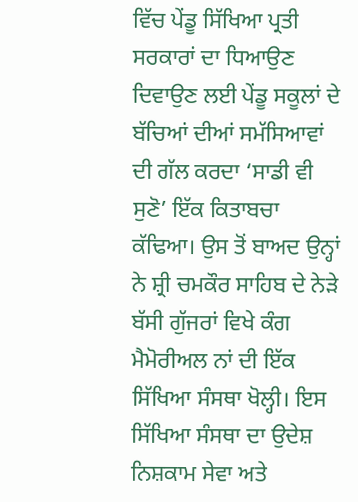ਵਿੱਚ ਪੇਂਡੂ ਸਿੱਖਿਆ ਪ੍ਰਤੀ ਸਰਕਾਰਾਂ ਦਾ ਧਿਆਉਣ ਦਿਵਾਉਣ ਲਈ ਪੇਂਡੂ ਸਕੂਲਾਂ ਦੇ ਬੱਚਿਆਂ ਦੀਆਂ ਸਮੱਸਿਆਵਾਂ ਦੀ ਗੱਲ ਕਰਦਾ ‘ਸਾਡੀ ਵੀ ਸੁਣੋ’ ਇੱਕ ਕਿਤਾਬਚਾ ਕੱਢਿਆ। ਉਸ ਤੋਂ ਬਾਅਦ ਉਨ੍ਹਾਂ ਨੇ ਸ਼੍ਰੀ ਚਮਕੌਰ ਸਾਹਿਬ ਦੇ ਨੇੜੇ ਬੱਸੀ ਗੁੱਜਰਾਂ ਵਿਖੇ ਕੰਗ ਮੈਮੋਰੀਅਲ ਨਾਂ ਦੀ ਇੱਕ ਸਿੱਖਿਆ ਸੰਸਥਾ ਖੋਲ੍ਹੀ। ਇਸ ਸਿੱਖਿਆ ਸੰਸਥਾ ਦਾ ਉਦੇਸ਼ ਨਿਸ਼ਕਾਮ ਸੇਵਾ ਅਤੇ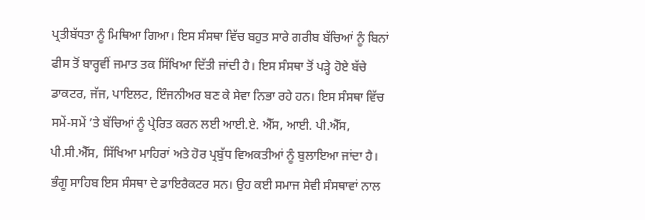ਪ੍ਰਤੀਬੱਧਤਾ ਨੂੰ ਮਿਥਿਆ ਗਿਆ। ਇਸ ਸੰਸਥਾ ਵਿੱਚ ਬਹੁਤ ਸਾਰੇ ਗਰੀਬ ਬੱਚਿਆਂ ਨੂੰ ਬਿਨਾਂ ਫੀਸ ਤੋਂ ਬਾਰ੍ਹਵੀਂ ਜਮਾਤ ਤਕ ਸਿੱਖਿਆ ਦਿੱਤੀ ਜਾਂਦੀ ਹੈ। ਇਸ ਸੰਸਥਾ ਤੋਂ ਪੜ੍ਹੇ ਹੋਏ ਬੱਚੇ ਡਾਕਟਰ, ਜੱਜ, ਪਾਇਲਟ, ਇੰਜਨੀਅਰ ਬਣ ਕੇ ਸੇਵਾ ਨਿਭਾ ਰਹੇ ਹਨ। ਇਸ ਸੰਸਥਾ ਵਿੱਚ ਸਮੇਂ-ਸਮੇਂ ’ਤੇ ਬੱਚਿਆਂ ਨੂੰ ਪ੍ਰੇਰਿਤ ਕਰਨ ਲਈ ਆਈ.ਏ. ਐੱਸ, ਆਈ. ਪੀ.ਐੱਸ, ਪੀ.ਸੀ.ਐੱਸ, ਸਿੱਖਿਆ ਮਾਹਿਰਾਂ ਅਤੇ ਹੋਰ ਪ੍ਰਬੁੱਧ ਵਿਅਕਤੀਆਂ ਨੂੰ ਬੁਲਾਇਆ ਜਾਂਦਾ ਹੈ। ਭੰਗੂ ਸਾਹਿਬ ਇਸ ਸੰਸਥਾ ਦੇ ਡਾਇਰੈਕਟਰ ਸਨ। ਉਹ ਕਈ ਸਮਾਜ ਸੇਵੀ ਸੰਸਥਾਵਾਂ ਨਾਲ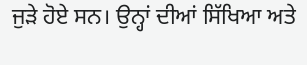ਜੁੜੇ ਹੋਏ ਸਨ। ਉਨ੍ਹਾਂ ਦੀਆਂ ਸਿੱਖਿਆ ਅਤੇ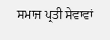ਸਮਾਜ ਪ੍ਰਤੀ ਸੇਵਾਵਾਂ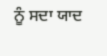ਨੂੰ ਸਦਾ ਯਾਦ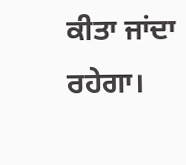ਕੀਤਾ ਜਾਂਦਾ ਰਹੇਗਾ।